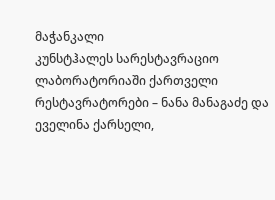მაჭანკალი
კუნსტჰალეს სარესტავრაციო ლაბორატორიაში ქართველი რესტავრატორები – ნანა მანაგაძე და ეველინა ქარსელი,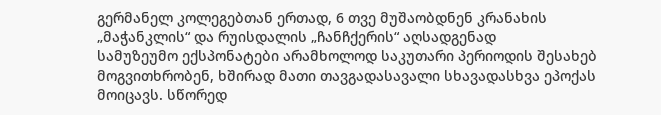გერმანელ კოლეგებთან ერთად, 6 თვე მუშაობდნენ კრანახის „მაჭანკლის“ და რუისდალის „ჩანჩქერის“ აღსადგენად
სამუზეუმო ექსპონატები არამხოლოდ საკუთარი პერიოდის შესახებ მოგვითხრობენ, ხშირად მათი თავგადასავალი სხავადასხვა ეპოქას მოიცავს. სწორედ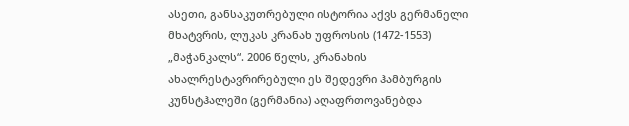ასეთი, განსაკუთრებული ისტორია აქვს გერმანელი მხატვრის, ლუკას კრანახ უფროსის (1472-1553) „მაჭანკალს“. 2006 წელს, კრანახის ახალრესტავრირებული ეს შედევრი ჰამბურგის კუნსტჰალეში (გერმანია) აღაფრთოვანებდა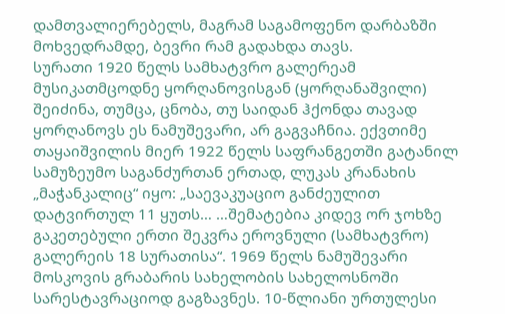დამთვალიერებელს, მაგრამ საგამოფენო დარბაზში მოხვედრამდე, ბევრი რამ გადახდა თავს.
სურათი 1920 წელს სამხატვრო გალერეამ მუსიკათმცოდნე ყორღანოვისგან (ყორღანაშვილი) შეიძინა, თუმცა, ცნობა, თუ საიდან ჰქონდა თავად ყორღანოვს ეს ნამუშევარი, არ გაგვაჩნია. ექვთიმე თაყაიშვილის მიერ 1922 წელს საფრანგეთში გატანილ სამუზეუმო საგანძურთან ერთად, ლუკას კრანახის „მაჭანკალიც“ იყო: „საევაკუაციო განძეულით დატვირთულ 11 ყუთს… …შემატებია კიდევ ორ ჯოხზე გაკეთებული ერთი შეკვრა ეროვნული (სამხატვრო) გალერეის 18 სურათისა“. 1969 წელს ნამუშევარი მოსკოვის გრაბარის სახელობის სახელოსნოში სარესტავრაციოდ გაგზავნეს. 10-წლიანი ურთულესი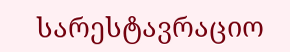სარესტავრაციო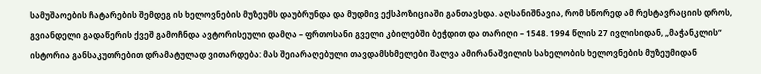სამუშაოების ჩატარების შემდეგ ის ხელოვნების მუზეუმს დაუბრუნდა და მუდმივ ექსპოზიციაში განთავსდა. აღსანიშნავია, რომ სწორედ ამ რესტავრაციის დროს, გვიანდელი გადაწერის ქვეშ გამოჩნდა ავტორისეული დამღა – ფრთოსანი გველი კბილებში ბეჭდით და თარიღი – 1548. 1994 წლის 27 ივლისიდან, „მაჭანკლის“ ისტორია განსაკუთრებით დრამატულად ვითარდება: მას შეიარაღებული თავდამსხმელები შალვა ამირანაშვილის სახელობის ხელოვნების მუზეუმიდან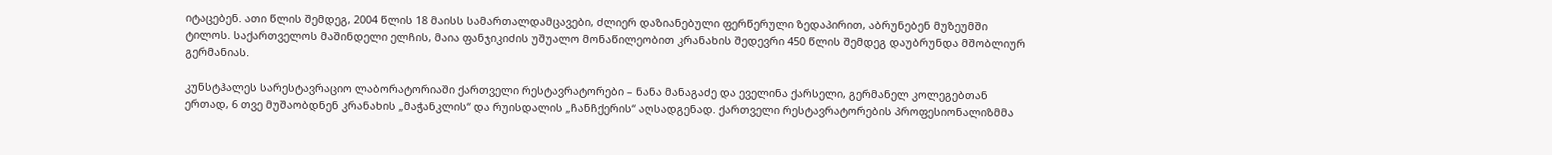იტაცებენ. ათი წლის შემდეგ, 2004 წლის 18 მაისს სამართალდამცავები, ძლიერ დაზიანებული ფერწერული ზედაპირით, აბრუნებენ მუზეუმში ტილოს. საქართველოს მაშინდელი ელჩის, მაია ფანჯიკიძის უშუალო მონაწილეობით კრანახის შედევრი 450 წლის შემდეგ დაუბრუნდა მშობლიურ გერმანიას.

კუნსტჰალეს სარესტავრაციო ლაბორატორიაში ქართველი რესტავრატორები – ნანა მანაგაძე და ეველინა ქარსელი, გერმანელ კოლეგებთან ერთად, 6 თვე მუშაობდნენ კრანახის „მაჭანკლის“ და რუისდალის „ჩანჩქერის“ აღსადგენად. ქართველი რესტავრატორების პროფესიონალიზმმა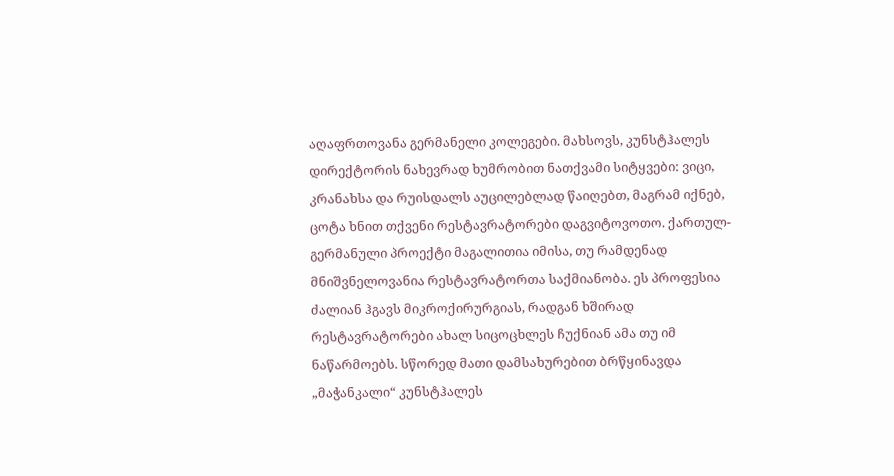აღაფრთოვანა გერმანელი კოლეგები. მახსოვს, კუნსტჰალეს დირექტორის ნახევრად ხუმრობით ნათქვამი სიტყვები: ვიცი, კრანახსა და რუისდალს აუცილებლად წაიღებთ, მაგრამ იქნებ, ცოტა ხნით თქვენი რესტავრატორები დაგვიტოვოთო. ქართულ-გერმანული პროექტი მაგალითია იმისა, თუ რამდენად მნიშვნელოვანია რესტავრატორთა საქმიანობა. ეს პროფესია ძალიან ჰგავს მიკროქირურგიას, რადგან ხშირად რესტავრატორები ახალ სიცოცხლეს ჩუქნიან ამა თუ იმ ნაწარმოებს. სწორედ მათი დამსახურებით ბრწყინავდა „მაჭანკალი“ კუნსტჰალეს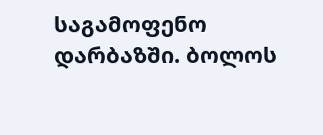საგამოფენო დარბაზში. ბოლოს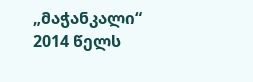„მაჭანკალი“ 2014 წელს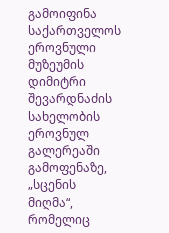გამოიფინა საქართველოს ეროვნული მუზეუმის დიმიტრი შევარდნაძის სახელობის ეროვნულ გალერეაში გამოფენაზე, „სცენის მიღმა“, რომელიც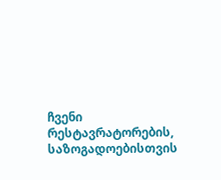ჩვენი რესტავრატორების, საზოგადოებისთვის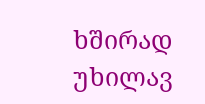ხშირად უხილავ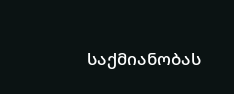საქმიანობას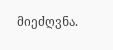მიეძღვნა.